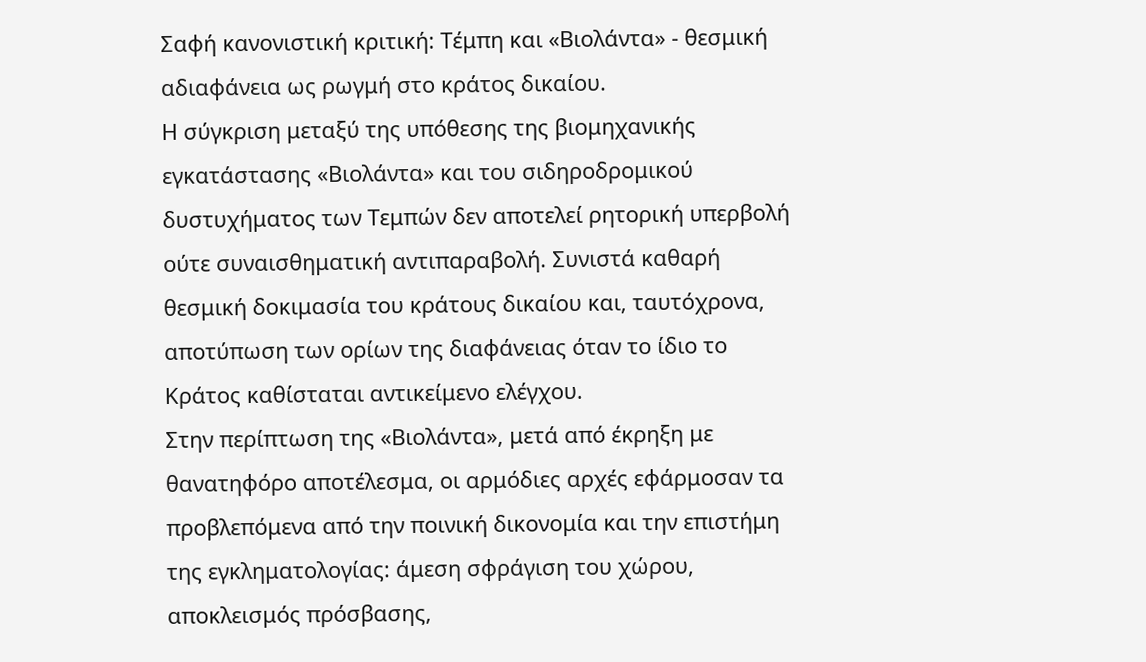Σαφή κανονιστική κριτική: Τέμπη και «Βιολάντα» - θεσμική αδιαφάνεια ως ρωγμή στο κράτος δικαίου.
Η σύγκριση μεταξύ της υπόθεσης της βιομηχανικής εγκατάστασης «Βιολάντα» και του σιδηροδρομικού δυστυχήματος των Τεμπών δεν αποτελεί ρητορική υπερβολή ούτε συναισθηματική αντιπαραβολή. Συνιστά καθαρή θεσμική δοκιμασία του κράτους δικαίου και, ταυτόχρονα, αποτύπωση των ορίων της διαφάνειας όταν το ίδιο το Κράτος καθίσταται αντικείμενο ελέγχου.
Στην περίπτωση της «Βιολάντα», μετά από έκρηξη με θανατηφόρο αποτέλεσμα, οι αρμόδιες αρχές εφάρμοσαν τα προβλεπόμενα από την ποινική δικονομία και την επιστήμη της εγκληματολογίας: άμεση σφράγιση του χώρου, αποκλεισμός πρόσβασης,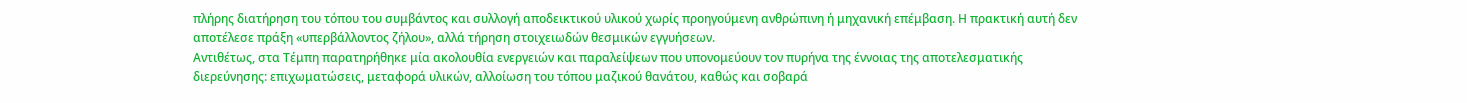πλήρης διατήρηση του τόπου του συμβάντος και συλλογή αποδεικτικού υλικού χωρίς προηγούμενη ανθρώπινη ή μηχανική επέμβαση. Η πρακτική αυτή δεν αποτέλεσε πράξη «υπερβάλλοντος ζήλου», αλλά τήρηση στοιχειωδών θεσμικών εγγυήσεων.
Αντιθέτως, στα Τέμπη παρατηρήθηκε μία ακολουθία ενεργειών και παραλείψεων που υπονομεύουν τον πυρήνα της έννοιας της αποτελεσματικής διερεύνησης: επιχωματώσεις, μεταφορά υλικών, αλλοίωση του τόπου μαζικού θανάτου, καθώς και σοβαρά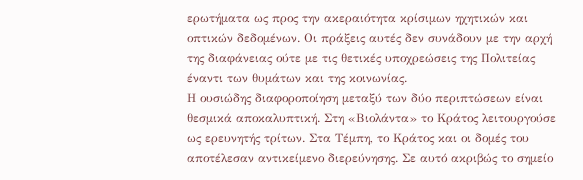ερωτήματα ως προς την ακεραιότητα κρίσιμων ηχητικών και οπτικών δεδομένων. Οι πράξεις αυτές δεν συνάδουν με την αρχή της διαφάνειας ούτε με τις θετικές υποχρεώσεις της Πολιτείας έναντι των θυμάτων και της κοινωνίας.
Η ουσιώδης διαφοροποίηση μεταξύ των δύο περιπτώσεων είναι θεσμικά αποκαλυπτική. Στη «Βιολάντα» το Κράτος λειτουργούσε ως ερευνητής τρίτων. Στα Τέμπη, το Κράτος και οι δομές του αποτέλεσαν αντικείμενο διερεύνησης. Σε αυτό ακριβώς το σημείο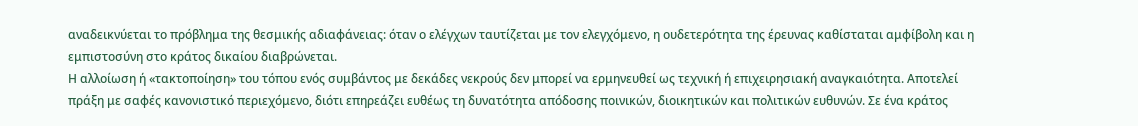αναδεικνύεται το πρόβλημα της θεσμικής αδιαφάνειας: όταν ο ελέγχων ταυτίζεται με τον ελεγχόμενο, η ουδετερότητα της έρευνας καθίσταται αμφίβολη και η εμπιστοσύνη στο κράτος δικαίου διαβρώνεται.
Η αλλοίωση ή «τακτοποίηση» του τόπου ενός συμβάντος με δεκάδες νεκρούς δεν μπορεί να ερμηνευθεί ως τεχνική ή επιχειρησιακή αναγκαιότητα. Αποτελεί πράξη με σαφές κανονιστικό περιεχόμενο, διότι επηρεάζει ευθέως τη δυνατότητα απόδοσης ποινικών, διοικητικών και πολιτικών ευθυνών. Σε ένα κράτος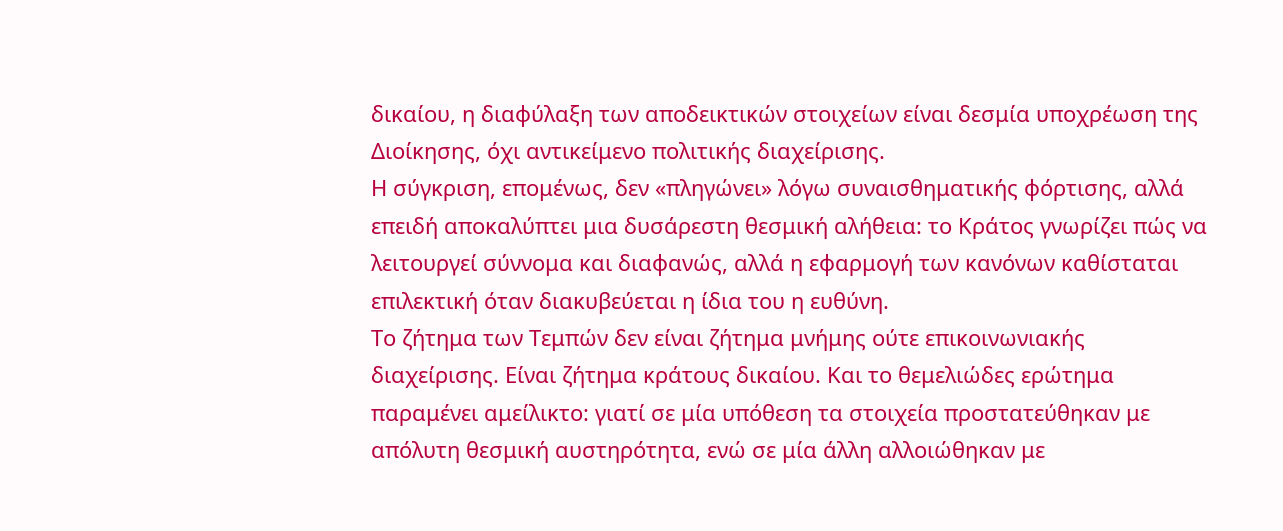δικαίου, η διαφύλαξη των αποδεικτικών στοιχείων είναι δεσμία υποχρέωση της Διοίκησης, όχι αντικείμενο πολιτικής διαχείρισης.
Η σύγκριση, επομένως, δεν «πληγώνει» λόγω συναισθηματικής φόρτισης, αλλά επειδή αποκαλύπτει μια δυσάρεστη θεσμική αλήθεια: το Κράτος γνωρίζει πώς να λειτουργεί σύννομα και διαφανώς, αλλά η εφαρμογή των κανόνων καθίσταται επιλεκτική όταν διακυβεύεται η ίδια του η ευθύνη.
Το ζήτημα των Τεμπών δεν είναι ζήτημα μνήμης ούτε επικοινωνιακής διαχείρισης. Είναι ζήτημα κράτους δικαίου. Και το θεμελιώδες ερώτημα παραμένει αμείλικτο: γιατί σε μία υπόθεση τα στοιχεία προστατεύθηκαν με απόλυτη θεσμική αυστηρότητα, ενώ σε μία άλλη αλλοιώθηκαν με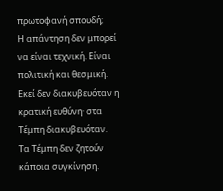πρωτοφανή σπουδή;
Η απάντηση δεν μπορεί να είναι τεχνική. Είναι πολιτική και θεσμική. Εκεί δεν διακυβευόταν η κρατική ευθύνη· στα Τέμπη διακυβευόταν.
Τα Τέμπη δεν ζητούν κάποια συγκίνηση.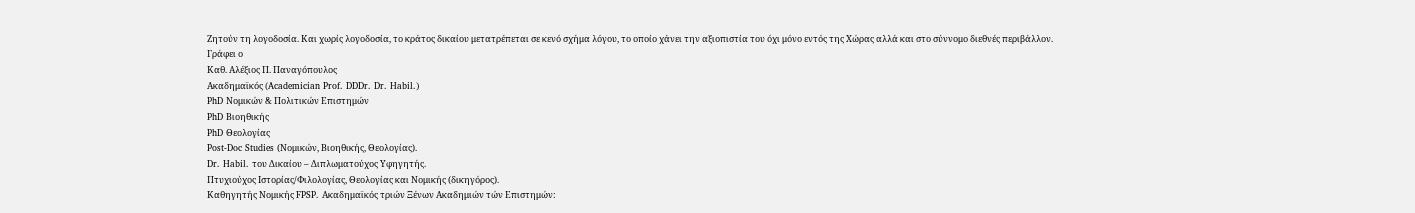Ζητούν τη λογοδοσία. Και χωρίς λογοδοσία, το κράτος δικαίου μετατρέπεται σε κενό σχήμα λόγου, το οποίο χάνει την αξιοπιστία του όχι μόνο εντός της Χώρας αλλά και στο σύννομο διεθνές περιβάλλον.
Γράφει ο
Καθ. Αλέξιος Π. Παναγόπουλος
Ακαδημαϊκός (Academician Prof. DDDr. Dr. Habil.)
PhD Νομικών & Πολιτικών Επιστημών
PhD Βιοηθικής
PhD Θεολογίας
Post-Doc Studies (Νομικών, Βιοηθικής, Θεολογίας).
Dr. Habil. του Δικαίου – Διπλωματούχος Υφηγητής.
Πτυχιούχος Ιστορίας/Φιλολογίας, Θεολογίας και Νομικής (δικηγόρος).
Καθηγητής Νομικής FPSP. Ακαδημαϊκός τριών Ξένων Ακαδημιών τών Επιστημών: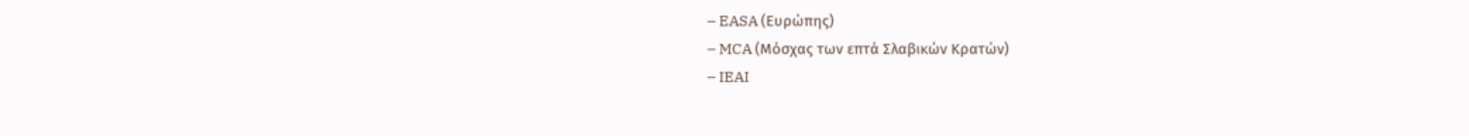– EASA (Ευρώπης)
– MCA (Μόσχας των επτά Σλαβικών Κρατών)
– IEAI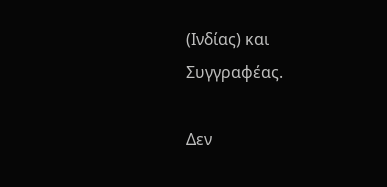(Ινδίας) και Συγγραφέας.

Δεν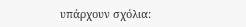υπάρχουν σχόλια: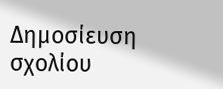Δημοσίευση σχολίου